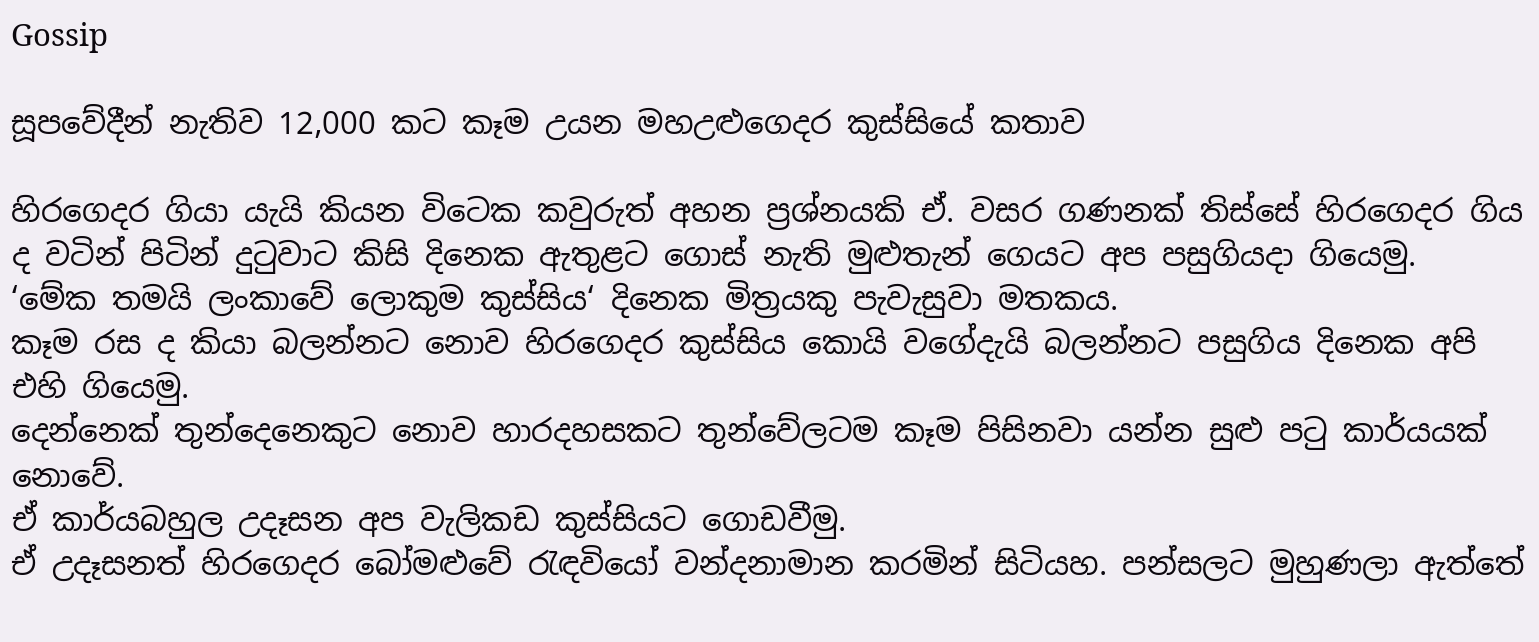Gossip

සූපවේදීන් නැතිව 12,000 කට කෑම උයන මහඋළුගෙදර කුස්සියේ කතාව

හිරගෙදර ගියා යැයි කියන විටෙක කවුරුත් අහන ප්‍රශ්නයකි ඒ. වසර ගණනක් තිස්සේ හිරගෙදර ගිය ද වටින් පිටින් දුටුවාට කිසි දිනෙක ඇතුළට ගොස් නැති මුළුතැන් ගෙයට අප පසුගියදා ගියෙමු.
‘මේක තමයි ලංකාවේ ලොකුම කුස්සිය‘ දිනෙක මිත්‍රයකු පැවැසුවා මතකය.
කෑම රස ද කියා බලන්නට නොව හිරගෙදර කුස්සිය කොයි වගේදැයි බලන්නට පසුගිය දිනෙක අපි එහි ගියෙමු.
දෙන්නෙක් තුන්දෙනෙකුට නොව හාරදහසකට තුන්වේලටම කෑම පිසිනවා යන්න සුළු පටු කාර්යයක් නොවේ.
ඒ කාර්යබහුල උදෑසන අප වැලිකඩ කුස්සියට ගොඩවීමු.
ඒ උදෑසනත් හිරගෙදර බෝමළුවේ රැඳවියෝ වන්දනාමාන කරමින් සිටියහ. පන්සලට මුහුණලා ඇත්තේ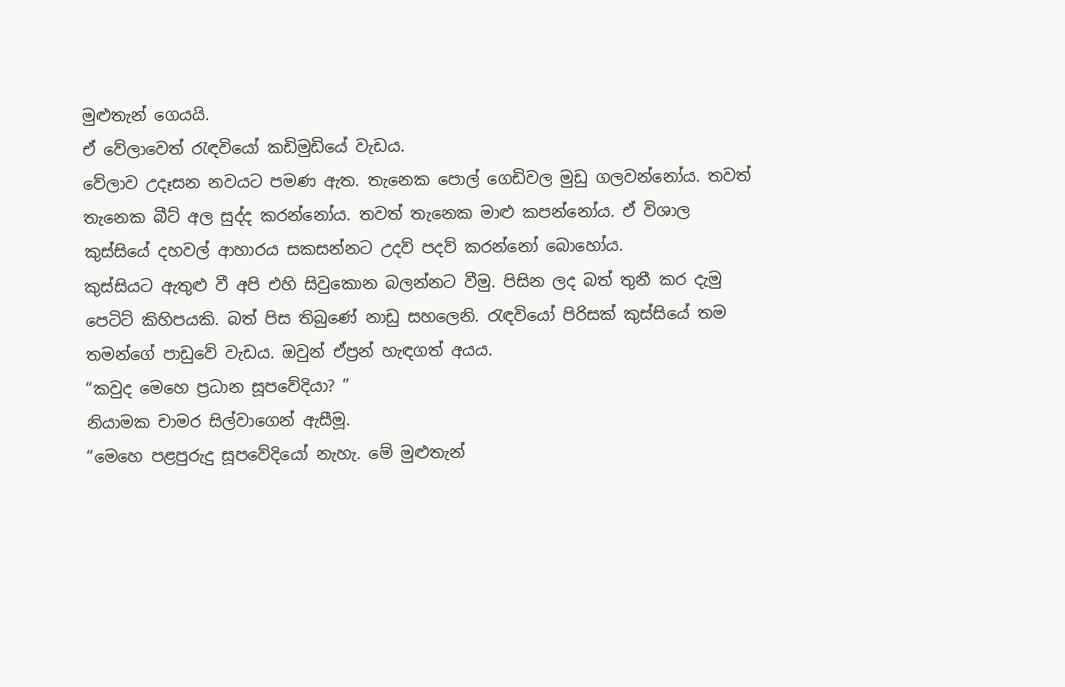මුළුතැන් ගෙයයි.
ඒ වේලාවෙත් රැඳවියෝ කඩිමුඩියේ වැඩය.
වේලාව උදෑසන නවයට පමණ ඇත. තැනෙක පොල් ගෙඩිවල මුඩු ගලවන්නෝය. තවත් තැනෙක බීට් අල සුද්ද කරන්නෝය. තවත් තැනෙක මාළු කපන්නෝය. ඒ විශාල කුස්සියේ දහවල් ආහාරය සකසන්නට උදව් පදව් කරන්නෝ බොහෝය.
කුස්සියට ඇතුළු වී අපි එහි සිවුකොන බලන්නට වීමු. පිසින ලද බත් තුනී කර දැමු පෙටිට් කිහිපයකි. බත් පිස තිබුණේ නාඩු සහලෙනි. රැඳවියෝ පිරිසක් කුස්සියේ තම තමන්ගේ පාඩුවේ වැඩය. ඔවුන් ඒප්‍රන් හැඳගත් අයය.
“කවුද මෙහෙ ප්‍රධාන සූපවේදියා? ”
නියාමක චාමර සිල්වාගෙන් ඇසීමූ.
“මෙහෙ පළපුරුදු සූපවේදියෝ නැහැ. මේ මුළුතැන්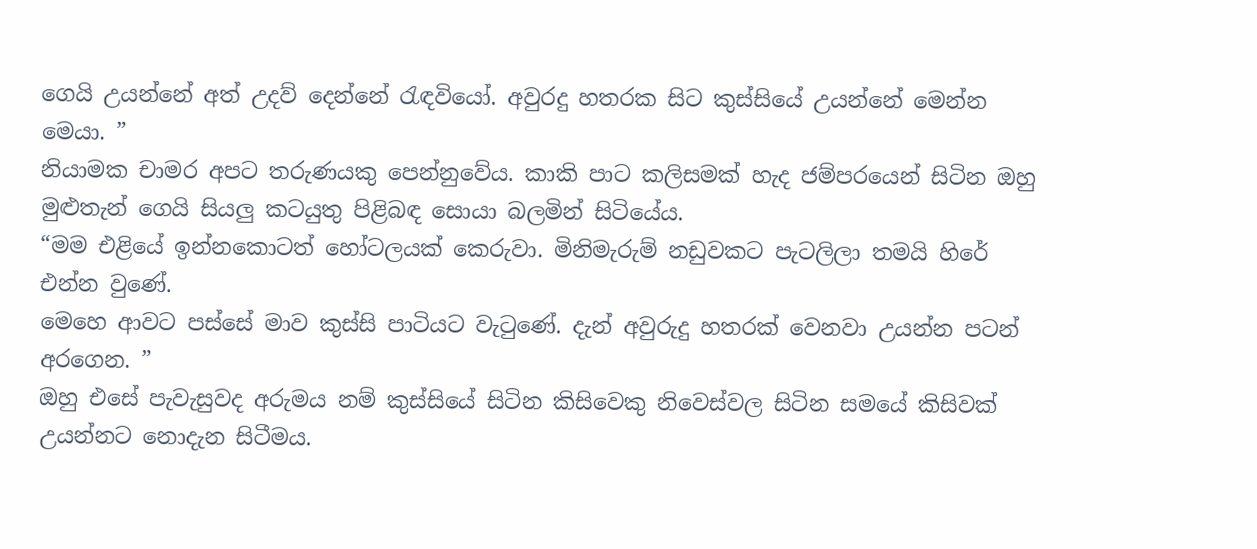ගෙයි උයන්නේ අත් උදව් දෙන්නේ රැඳවියෝ. අවුරදු හතරක සිට කුස්සියේ උයන්නේ මෙන්න මෙයා. ”
නියාමක චාමර අපට තරුණයකු පෙන්නුවේය. කාකි පාට කලිසමක් හැද ජම්පරයෙන් සිටින ඔහු මුළුතැන් ගෙයි සියලු කටයුතු පිළිබඳ සොයා බලමින් සිටියේය.
“මම එළියේ ඉන්නකොටත් හෝටලයක් කෙරුවා. මිනිමැරුම් නඩුවකට පැටලිලා තමයි හිරේ එන්න වුණේ.
මෙහෙ ආවට පස්සේ මාව කුස්සි පාටියට වැටුණේ. දැන් අවුරුදු හතරක් වෙනවා උයන්න පටන් අරගෙන. ”
ඔහු එසේ පැවැසුවද අරුමය නම් කුස්සියේ සිටින කිසිවෙකු නිවෙස්වල සිටින සමයේ කිසිවක් උයන්නට නොදැන සිටීමය.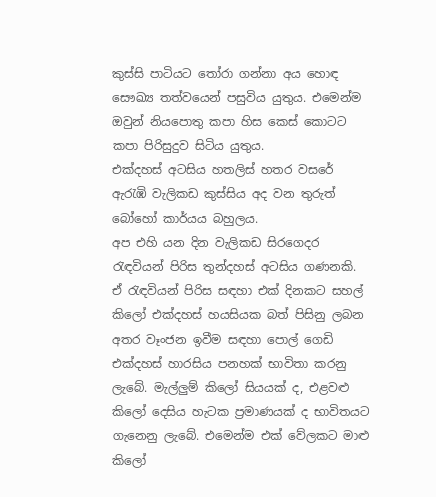කුස්සි පාටියට තෝරා ගන්නා අය හොඳ සෞඛ්‍ය තත්වයෙන් පසුවිය යුතුය. එමෙන්ම ඔවුන් නියපොතු කපා හිස කෙස් කොටට කපා පිරිසුදුව සිටිය යුතුය.
එක්දහස් අටසිය හතලිස් හතර වසරේ ඇරැඹි වැලිකඩ කුස්සිය අද වන තුරුත් බෝහෝ කාර්යය බහුලය.
අප එහි යන දින වැලිකඩ සිරගෙදර රැඳවියන් පිරිස තුන්දහස් අටසිය ගණනකි. ඒ රැඳවියන් පිරිස සඳහා එක් දිනකට සහල් කිලෝ එක්දහස් හයසියක බත් පිසිනු ලබන අතර වෑංජන ඉවීම සඳහා පොල් ගෙඩි එක්දහස් හාරසිය පනහක් භාවිතා කරනු ලැබේ. මැල්ලුම් කිලෝ සියයක් ද, එළවළු කිලෝ දෙසිය හැටක ප්‍රමාණයක් ද භාවිතයට ගැනෙනු ලැබේ. එමෙන්ම එක් වේලකට මාළු කිලෝ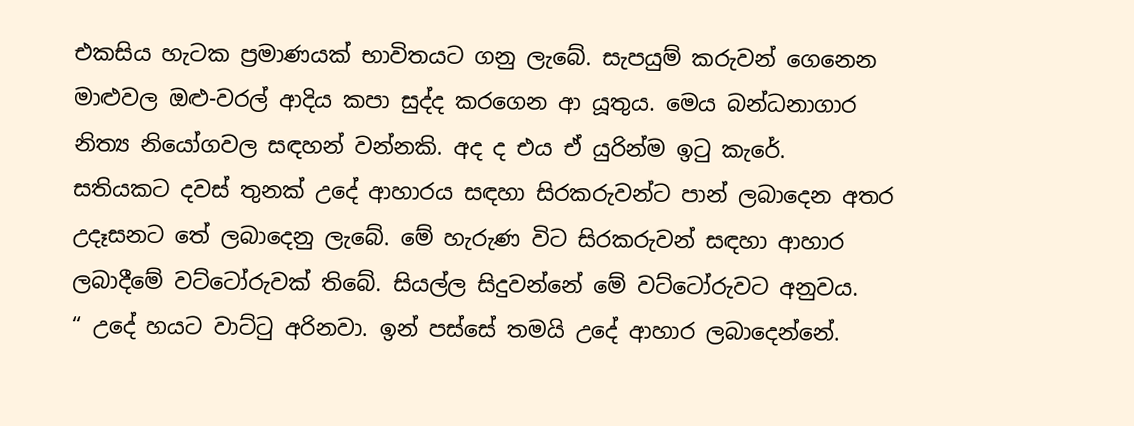එකසිය හැටක ප්‍රමාණයක් භාවිතයට ගනු ලැබේ. සැපයුම් කරුවන් ගෙනෙන මාළුවල ඔළු-වරල් ආදිය කපා සුද්ද කරගෙන ආ යූතුය. මෙය බන්ධනාගාර නිත්‍ය නියෝගවල සඳහන් වන්නකි. අද ද එය ඒ යුරින්ම ඉටු කැරේ.
සතියකට දවස් තුනක් උදේ ආහාරය සඳහා සිරකරුවන්ට පාන් ලබාදෙන අතර උදෑසනට තේ ලබාදෙනු ලැබේ. මේ හැරුණ විට සිරකරුවන් සඳහා ආහාර ලබාදීමේ වට්ටෝරුවක් තිබේ. සියල්ල සිදුවන්නේ මේ වට්ටෝරුවට අනුවය.
“ උදේ හයට වාට්ටු අරිනවා. ඉන් පස්සේ තමයි උදේ ආහාර ලබාදෙන්නේ.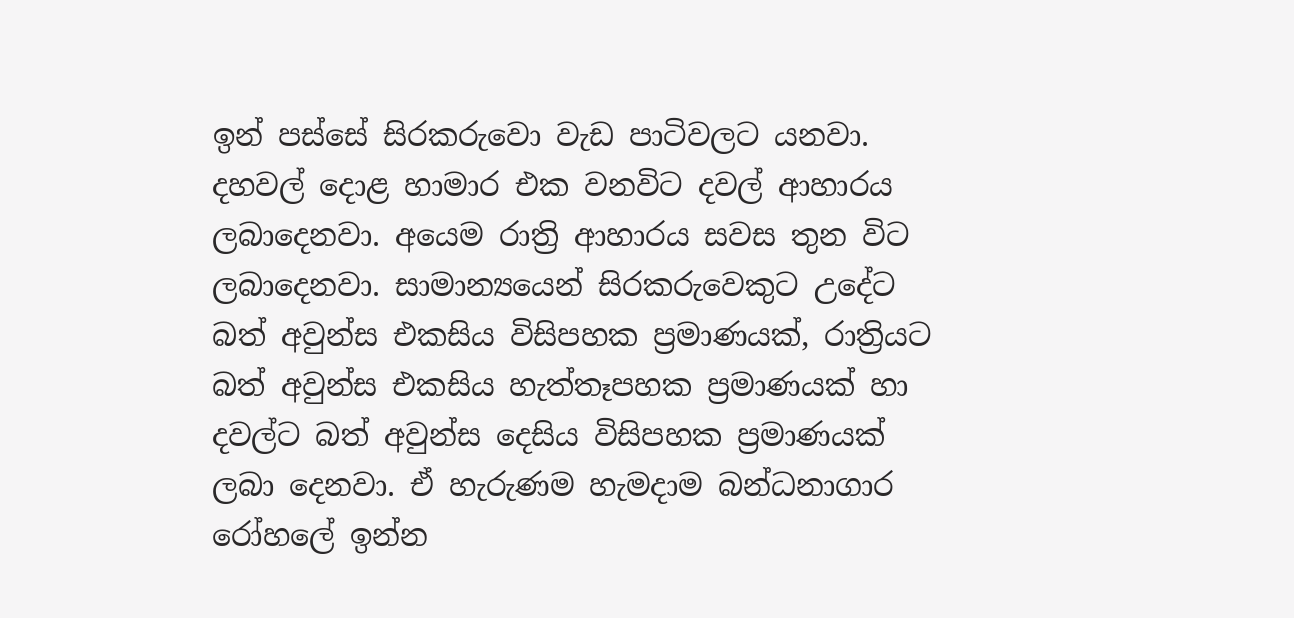ඉන් පස්සේ සිරකරුවො වැඩ පාටිවලට යනවා. දහවල් දොළ හාමාර එක වනවිට දවල් ආහාරය ලබාදෙනවා. අයෙම රාත්‍රි ආහාරය සවස තුන විට ලබාදෙනවා. සාමාන්‍යයෙන් සිරකරුවෙකුට උදේට බත් අවුන්ස එකසිය විසිපහක ප්‍රමාණයක්, රාත්‍රියට බත් අවුන්ස එකසිය හැත්තෑපහක ප්‍රමාණයක් හා දවල්ට බත් අවුන්ස දෙසිය විසිපහක ප්‍රමාණයක් ලබා දෙනවා. ඒ හැරුණම හැමදාම බන්ධනාගාර රෝහලේ ඉන්න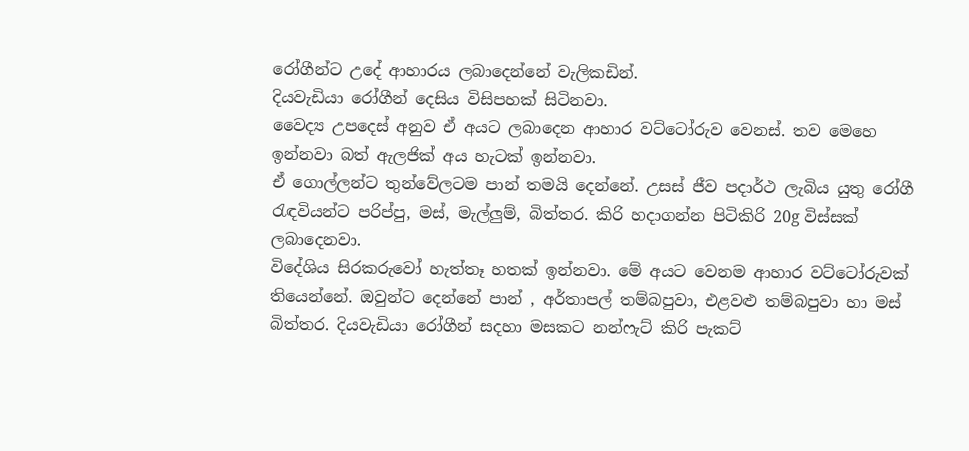රෝගීන්ට උදේ ආහාරය ලබාදෙන්නේ වැලිකඩින්.
දියවැඩියා රෝගීන් දෙසිය විසිපහක් සිටිනවා.
වෛද්‍ය උපදෙස් අනුව ඒ අයට ලබාදෙන ආහාර වට්ටෝරුව වෙනස්. තව මෙහෙ ඉන්නවා බත් ඇලජික් අය හැටක් ඉන්නවා.
ඒ ගොල්ලන්ට තුන්වේලටම පාන් තමයි දෙන්නේ. උසස් ජීව පදාර්ථ ලැබිය යුතු රෝගී රැඳවියන්ට පරිප්පු, මස්, මැල්ලුම්, බිත්තර. කිරි හදාගන්න පිටිකිරි 20g විස්සක් ලබාදෙනවා.
විදේශිය සිරකරුවෝ හැත්තෑ හතක් ඉන්නවා. මේ අයට වෙනම ආහාර වට්ටෝරුවක් තියෙන්නේ. ඔවුන්ට දෙන්නේ පාන් , අර්තාපල් තම්බපුවා, එළවළු තම්බපුවා හා මස් බිත්තර. දියවැඩියා රෝගීන් සදහා මසකට නන්ෆැට් කිරි පැකට්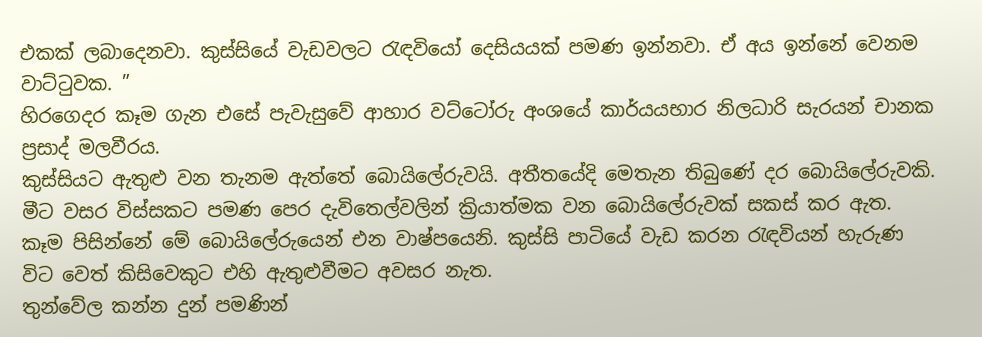එකක් ලබාදෙනවා. කුස්සියේ වැඩවලට රැඳවියෝ දෙසියයක් පමණ ඉන්නවා. ඒ අය ඉන්නේ වෙනම වාට්ටුවක. ”
හිරගෙදර කෑම ගැන එසේ පැවැසුවේ ආහාර වට්ටෝරු අංශයේ කාර්යයභාර නිලධාරි සැරයන් චානක ප්‍රසාද් මලවීරය.
කුස්සියට ඇතුළු වන තැනම ඇත්තේ බොයිලේරුවයි. අතීතයේදි මෙතැන තිබුණේ දර බොයිලේරුවකි. මීට වසර විස්සකට පමණ පෙර දැවිතෙල්වලින් ක්‍රියාත්මක වන බොයිලේරුවක් සකස් කර ඇත. කෑම පිසින්නේ මේ බොයිලේරුයෙන් එන වාෂ්පයෙනි. කුස්සි පාටියේ වැඩ කරන රැඳවියන් හැරුණ විට වෙත් කිසිවෙකුට එහි ඇතුළුවීමට අවසර නැත.
තුන්වේල කන්න දුන් පමණින්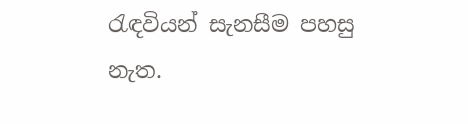රැඳවියන් සැනසීම පහසු නැත.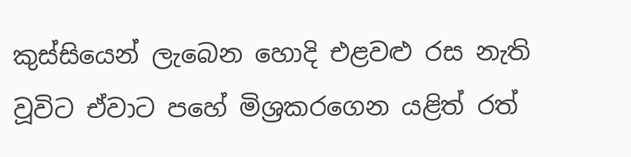කුස්සියෙන් ලැබෙන හොදි එළවළු රස නැති වූවිට ඒවාට පහේ මිශ්‍රකරගෙන යළිත් රත්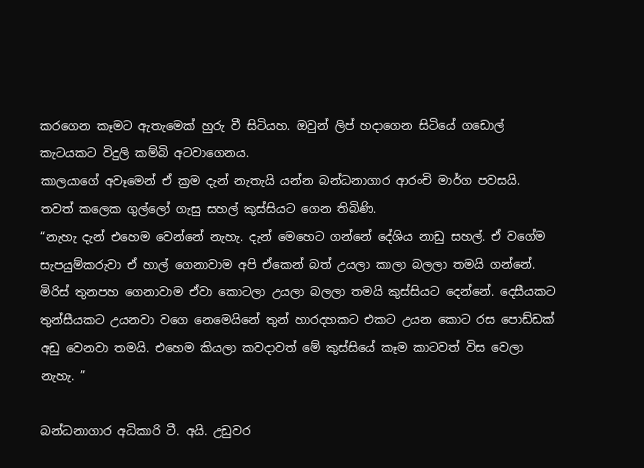කරගෙන කෑමට ඇතැමෙක් හුරු වී සිටියහ. ඔවුන් ලිප් හදාගෙන සිටියේ ගඩොල් කැටයකට විදුලි කම්බි අටවාගෙනය.
කාලයාගේ අවෑමෙන් ඒ ක්‍රම දැන් නැතැයි යන්න බන්ධනාගාර ආරංචි මාර්ග පවසයි. තවත් කලෙක ගුල්ලෝ ගැසු සහල් කුස්සියට ගෙන තිබිණි.
“නැහැ දැන් එහෙම වෙන්නේ නැහැ. දැන් මෙහෙට ගන්නේ දේශිය නාඩු සහල්. ඒ වගේම සැපයුම්කරුවා ඒ හාල් ගෙනාවාම අපි ඒකෙන් බත් උයලා කාලා බලලා තමයි ගන්නේ.
මිරිස් තුනපහ ගෙනාවාම ඒවා කොටලා උයලා බලලා තමයි කුස්සියට දෙන්නේ. දෙසීයකට තුන්සීයකට උයනවා වගෙ නෙමෙයිනේ තුන් හාරදහකට එකට උයන කොට රස පොඩ්ඩක් අඩු වෙනවා තමයි. එහෙම කියලා කවදාවත් මේ කුස්සියේ කෑම කාටවත් විස වෙලා නැහැ. ”

බන්ධනාගාර අධිකාරි ටී. අයි. උඩුවර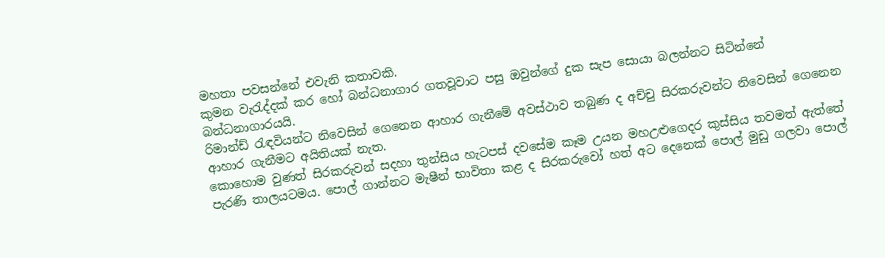මහතා පවසන්නේ එවැනි කතාවකි.
කුමන වැරැද්දක් කර හෝ බන්ධනාගාර ගතවූවාට පසු ඔවුන්ගේ දුක සැප සොයා බලන්නට සිටින්නේ බන්ධනාගාරයයි.
රිමාන්ඩ් රැඳවියන්ට නිවෙසින් ගෙනෙන ආහාර ගැනීමේ අවස්ථාව තබුණ ද අච්චු සිරකරුවන්ට නිවෙසින් ගෙනෙන ආහාර ගැනීමට අයිතියක් නැත.
කොහොම වුණත් සිරකරුවන් සදහා තුන්සිය හැටපස් දවසේම කෑම උයන මහඋළුගෙදර කුස්සිය තවමත් ඇත්තේ පැරණි තාලයටමය. පොල් ගාන්නට මැෂීන් භාවිතා කළ ද සිරකරුවෝ හත් අට දෙනෙක් පොල් මුඩු ගලවා පොල්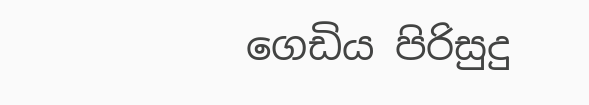ගෙඩිය පිරිසුදු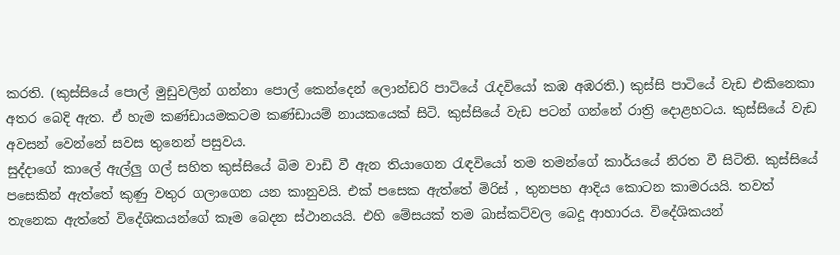කරති. (කුස්සියේ පොල් මුඩුවලින් ගන්නා පොල් කෙන්දෙන් ලොන්ඩරි පාටියේ රැදවියෝ කඹ අඹරති.) කුස්සි පාටියේ වැඩ එකිනෙකා අතර බෙදි ඇත. ඒ හැම කණ්ඩායමකටම කණ්ඩායම් නායකයෙක් සිටි. කුස්සියේ වැඩ පටන් ගන්නේ රාත්‍රි දොළහටය. කුස්සියේ වැඩ අවසන් වෙන්නේ සවස තුනෙන් පසුවය.
සුද්දාගේ කාලේ ඇල්ලු ගල් සහිත කුස්සියේ බිම වාඩි වී ඇන තියාගෙන රැඳවියෝ තම තමන්ගේ කාර්යයේ නිරත වී සිටිති. කුස්සියේ පසෙකින් ඇත්තේ කුණු වතුර ගලාගෙන යන කානුවයි. එක් පසෙක ඇත්තේ මිරිස් , තුනපහ ආදිය කොටන කාමරයයි. තවත් තැනෙක ඇත්තේ විදේශිකයන්ගේ කෑම බෙදන ස්ථානයයි. එහි මේසයක් තම බාස්කට්වල බෙදූ ආහාරය. විදේශිකයන්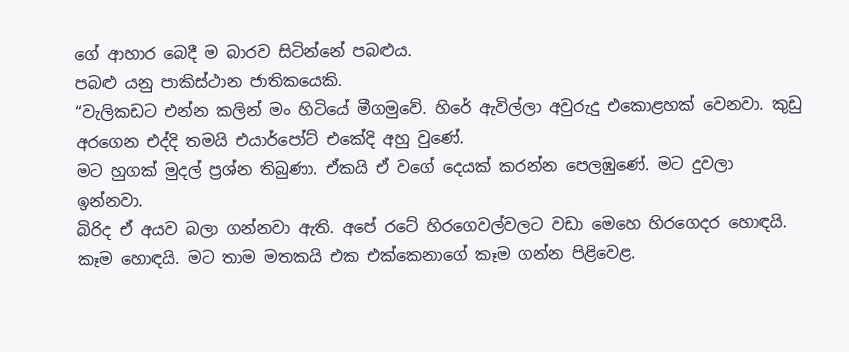ගේ ආහාර බෙදී ම බාරව සිටින්නේ පබළුය.
පබළු යනු පාකිස්ථාන ජාතිකයෙකි.
“වැලිකඩට එන්න කලින් මං හිටියේ මීගමුවේ. හිරේ ඇවිල්ලා අවුරුදු එකොළහක් වෙනවා. කුඩු අරගෙන එද්දි තමයි එයාර්පෝට් එකේදි අහු වුණේ.
මට හුගක් මුදල් ප්‍රශ්න තිබුණා. ඒකයි ඒ වගේ දෙයක් කරන්න පෙලඹුණේ. මට දුවලා ඉන්නවා.
බිරිද ඒ අයව බලා ගන්නවා ඇති. අපේ රටේ හිරගෙවල්වලට වඩා මෙහෙ හිරගෙදර හොඳයි. කෑම හොඳයි. මට තාම මතකයි එක එක්කෙනාගේ කෑම ගන්න පිළිවෙළ.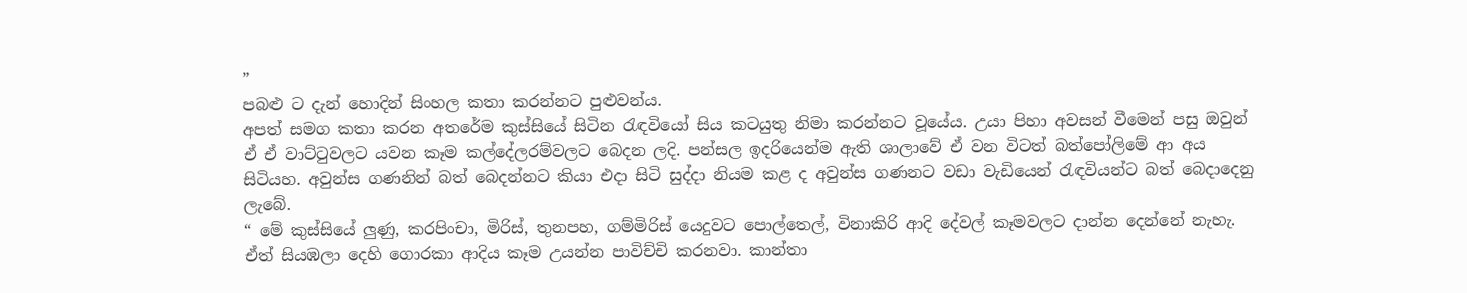”
පබළු ට දැන් හොදින් සිංහල කතා කරන්නට පුළුවන්ය.
අපත් සමග කතා කරන අතරේම කුස්සියේ සිටින රැඳවියෝ සිය කටයුතු නිමා කරන්නට වූයේය. උයා පිහා අවසන් වීමෙන් පසු ඔවුන් ඒ ඒ වාට්ටුවලට යවන කෑම කල්දේලරම්වලට බෙදන ලදි. පන්සල ඉදරියෙන්ම ඇති ශාලාවේ ඒ වන විටත් බත්පෝලිමේ ආ අය සිටියහ. අවුන්ස ගණනින් බත් බෙදන්නට කියා එදා සිටි සුද්දා නියම කළ ද අවුන්ස ගණනට වඩා වැඩියෙන් රැඳවියන්ට බත් බෙදාදෙනු ලැබේ.
“ මේ කුස්සියේ ලුණු, කරපිංචා, මිරිස්, තුනපහ, ගම්මිරිස් යෙදුවට පොල්තෙල්, විනාකිරි ආදි දේවල් කෑමවලට දාන්න දෙන්නේ නැහැ.
ඒත් සියඹලා දෙහි ගොරකා ආදිය කෑම උයන්න පාවිච්චි කරනවා. කාන්තා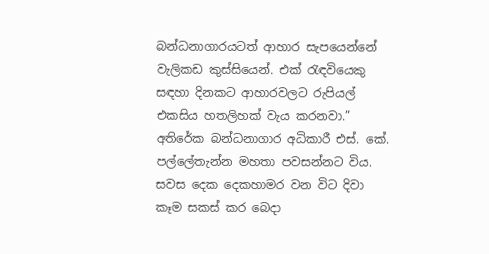බන්ධනාගාරයටත් ආහාර සැපයෙන්නේ වැලිකඩ කුස්සියෙන්. එක් රැඳවියෙකු සඳහා දිනකට ආහාරවලට රුපියල් එකසිය හතලිහක් වැය කරනවා.”
අතිරේක බන්ධනාගාර අධිකාරී එස්. කේ. පල්ලේතැන්න මහතා පවසන්නට විය.
සවස දෙක දෙකහාමර වන විට දිවා කෑම සකස් කර බෙදා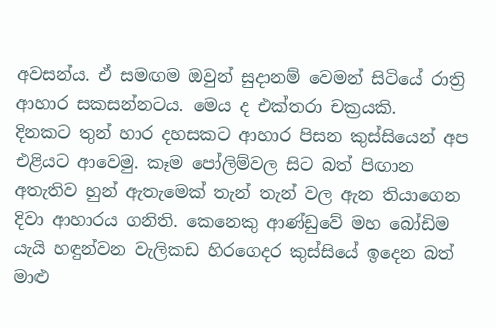අවසන්ය. ඒ සමඟම ඔවුන් සුදානම් වෙමන් සිටියේ රාත්‍රි ආහාර සකසන්නටය. මෙය ද එක්තරා චක්‍රයකි.
දිනකට තුන් හාර දහසකට ආහාර පිසන කුස්සියෙන් අප එළියට ආවෙමු. කෑම පෝලිම්වල සිට බත් පිඟාන අතැතිව හුන් ඇතැමෙක් තැන් තැන් වල ඇන තියාගෙන දිවා ආහාරය ගනිති. කෙනෙකු ආණ්ඩුවේ මහ බෝඩිම යැයි හඳුන්වන වැලිකඩ හිරගෙදර කුස්සියේ ඉදෙන බත් මාළු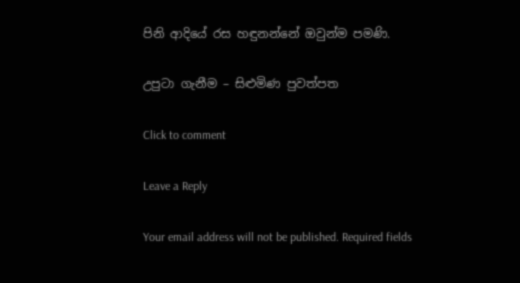පිනි ආදියේ රස හඳුනන්නේ ඔවුන්ම පමණි.

උපුටා ගැනීම – සිළුමිණ පුවත්පත

Click to comment

Leave a Reply

Your email address will not be published. Required fields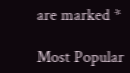are marked *

Most Popular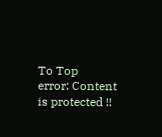To Top
error: Content is protected !!